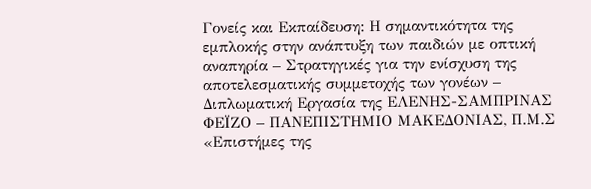Γονείς και Εκπαίδευση: Η σημαντικότητα της εμπλοκής στην ανάπτυξη των παιδιών με οπτική αναπηρία – Στρατηγικές για την ενίσχυση της αποτελεσματικής συμμετοχής των γονέων – Διπλωματική Εργασία της ΕΛΕΝΗΣ-ΣΑΜΠΡΙΝΑΣ ΦΕΪΖΟ – ΠΑΝΕΠΙΣΤΗΜΙΟ ΜΑΚΕΔΟΝΙΑΣ, Π.Μ.Σ «Επιστήμες της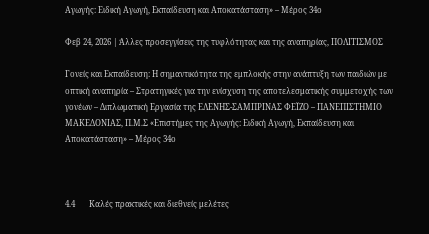Αγωγής: Ειδική Αγωγή, Εκπαίδευση και Αποκατάσταση» – Μέρος 34ο

Φεβ 24, 2026 | Άλλες προσεγγίσεις της τυφλότητας και της αναπηρίας, ΠΟΛΙΤΙΣΜΟΣ

Γονείς και Εκπαίδευση: Η σημαντικότητα της εμπλοκής στην ανάπτυξη των παιδιών με οπτική αναπηρία – Στρατηγικές για την ενίσχυση της αποτελεσματικής συμμετοχής των γονέων – Διπλωματική Εργασία της ΕΛΕΝΗΣ-ΣΑΜΠΡΙΝΑΣ ΦΕΪΖΟ – ΠΑΝΕΠΙΣΤΗΜΙΟ ΜΑΚΕΔΟΝΙΑΣ, Π.Μ.Σ «Επιστήμες της Αγωγής: Ειδική Αγωγή, Εκπαίδευση και Αποκατάσταση» – Μέρος 34ο



4.4       Καλές πρακτικές και διεθνείς μελέτες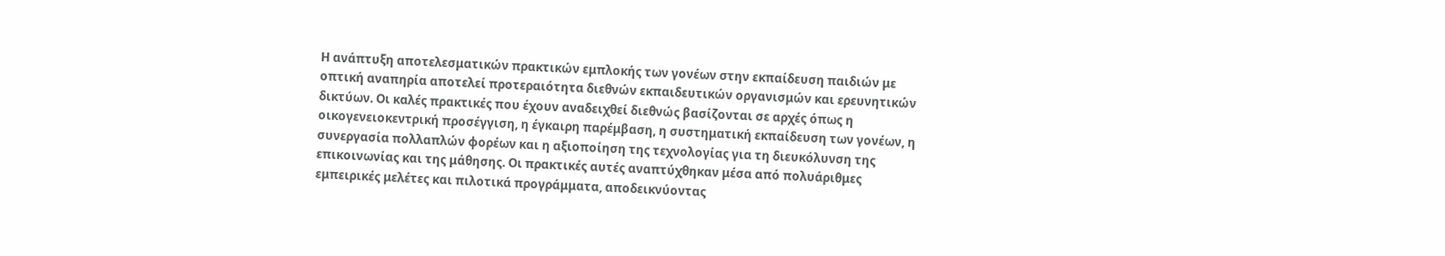Η ανάπτυξη αποτελεσματικών πρακτικών εμπλοκής των γονέων στην εκπαίδευση παιδιών με οπτική αναπηρία αποτελεί προτεραιότητα διεθνών εκπαιδευτικών οργανισμών και ερευνητικών δικτύων. Οι καλές πρακτικές που έχουν αναδειχθεί διεθνώς βασίζονται σε αρχές όπως η οικογενειοκεντρική προσέγγιση, η έγκαιρη παρέμβαση, η συστηματική εκπαίδευση των γονέων, η συνεργασία πολλαπλών φορέων και η αξιοποίηση της τεχνολογίας για τη διευκόλυνση της επικοινωνίας και της μάθησης. Οι πρακτικές αυτές αναπτύχθηκαν μέσα από πολυάριθμες εμπειρικές μελέτες και πιλοτικά προγράμματα, αποδεικνύοντας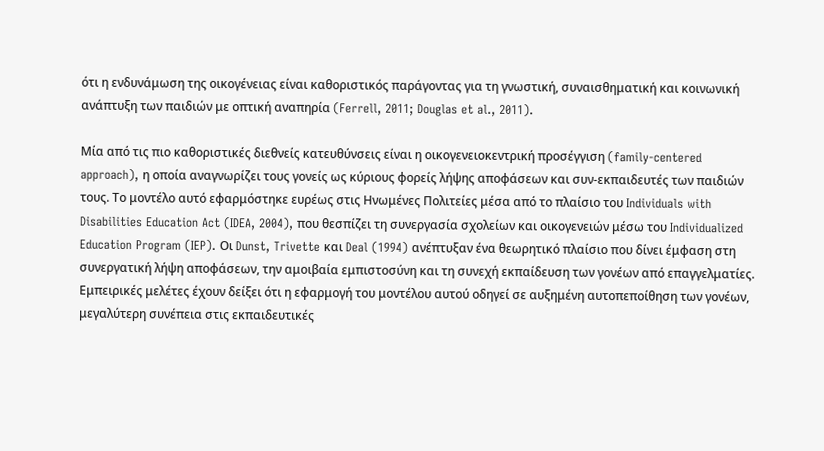ότι η ενδυνάμωση της οικογένειας είναι καθοριστικός παράγοντας για τη γνωστική, συναισθηματική και κοινωνική ανάπτυξη των παιδιών με οπτική αναπηρία (Ferrell, 2011; Douglas et al., 2011).

Μία από τις πιο καθοριστικές διεθνείς κατευθύνσεις είναι η οικογενειοκεντρική προσέγγιση (family-centered approach), η οποία αναγνωρίζει τους γονείς ως κύριους φορείς λήψης αποφάσεων και συν-εκπαιδευτές των παιδιών τους. Το μοντέλο αυτό εφαρμόστηκε ευρέως στις Ηνωμένες Πολιτείες μέσα από το πλαίσιο του Individuals with Disabilities Education Act (IDEA, 2004), που θεσπίζει τη συνεργασία σχολείων και οικογενειών μέσω του Individualized Education Program (IEP). Οι Dunst, Trivette και Deal (1994) ανέπτυξαν ένα θεωρητικό πλαίσιο που δίνει έμφαση στη συνεργατική λήψη αποφάσεων, την αμοιβαία εμπιστοσύνη και τη συνεχή εκπαίδευση των γονέων από επαγγελματίες. Εμπειρικές μελέτες έχουν δείξει ότι η εφαρμογή του μοντέλου αυτού οδηγεί σε αυξημένη αυτοπεποίθηση των γονέων, μεγαλύτερη συνέπεια στις εκπαιδευτικές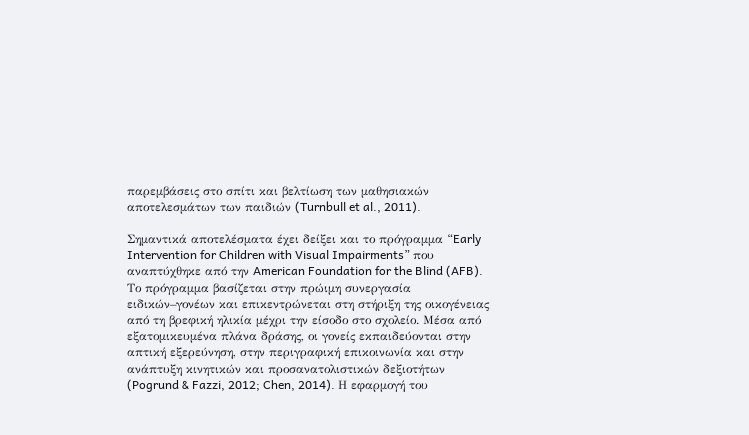παρεμβάσεις στο σπίτι και βελτίωση των μαθησιακών αποτελεσμάτων των παιδιών (Turnbull et al., 2011).

Σημαντικά αποτελέσματα έχει δείξει και το πρόγραμμα “Early Intervention for Children with Visual Impairments” που αναπτύχθηκε από την American Foundation for the Blind (AFB). Το πρόγραμμα βασίζεται στην πρώιμη συνεργασία ειδικών–γονέων και επικεντρώνεται στη στήριξη της οικογένειας από τη βρεφική ηλικία μέχρι την είσοδο στο σχολείο. Μέσα από εξατομικευμένα πλάνα δράσης, οι γονείς εκπαιδεύονται στην απτική εξερεύνηση, στην περιγραφική επικοινωνία και στην ανάπτυξη κινητικών και προσανατολιστικών δεξιοτήτων (Pogrund & Fazzi, 2012; Chen, 2014). Η εφαρμογή του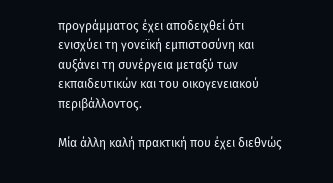προγράμματος έχει αποδειχθεί ότι ενισχύει τη γονεϊκή εμπιστοσύνη και αυξάνει τη συνέργεια μεταξύ των εκπαιδευτικών και του οικογενειακού περιβάλλοντος.

Μία άλλη καλή πρακτική που έχει διεθνώς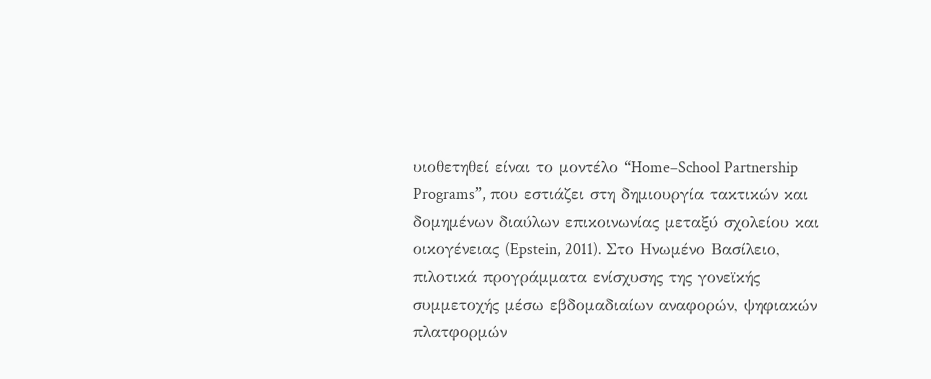υιοθετηθεί είναι το μοντέλο “Home–School Partnership Programs”, που εστιάζει στη δημιουργία τακτικών και δομημένων διαύλων επικοινωνίας μεταξύ σχολείου και οικογένειας (Epstein, 2011). Στο Ηνωμένο Βασίλειο, πιλοτικά προγράμματα ενίσχυσης της γονεϊκής συμμετοχής μέσω εβδομαδιαίων αναφορών, ψηφιακών πλατφορμών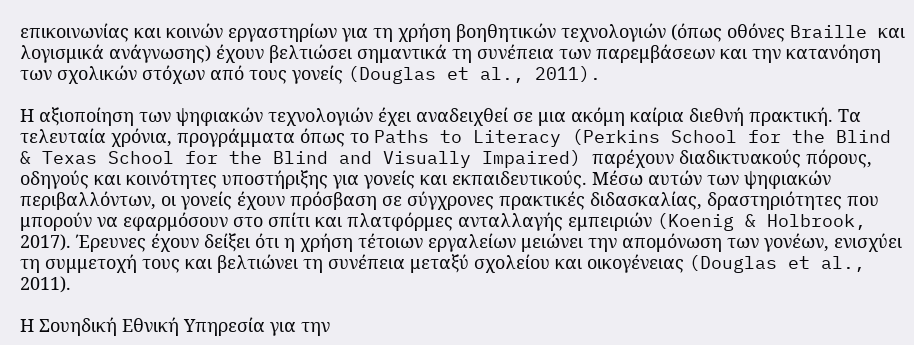επικοινωνίας και κοινών εργαστηρίων για τη χρήση βοηθητικών τεχνολογιών (όπως οθόνες Braille και λογισμικά ανάγνωσης) έχουν βελτιώσει σημαντικά τη συνέπεια των παρεμβάσεων και την κατανόηση των σχολικών στόχων από τους γονείς (Douglas et al., 2011).

Η αξιοποίηση των ψηφιακών τεχνολογιών έχει αναδειχθεί σε μια ακόμη καίρια διεθνή πρακτική. Τα τελευταία χρόνια, προγράμματα όπως το Paths to Literacy (Perkins School for the Blind & Texas School for the Blind and Visually Impaired) παρέχουν διαδικτυακούς πόρους, οδηγούς και κοινότητες υποστήριξης για γονείς και εκπαιδευτικούς. Μέσω αυτών των ψηφιακών περιβαλλόντων, οι γονείς έχουν πρόσβαση σε σύγχρονες πρακτικές διδασκαλίας, δραστηριότητες που μπορούν να εφαρμόσουν στο σπίτι και πλατφόρμες ανταλλαγής εμπειριών (Koenig & Holbrook, 2017). Έρευνες έχουν δείξει ότι η χρήση τέτοιων εργαλείων μειώνει την απομόνωση των γονέων, ενισχύει τη συμμετοχή τους και βελτιώνει τη συνέπεια μεταξύ σχολείου και οικογένειας (Douglas et al., 2011).

Η Σουηδική Εθνική Υπηρεσία για την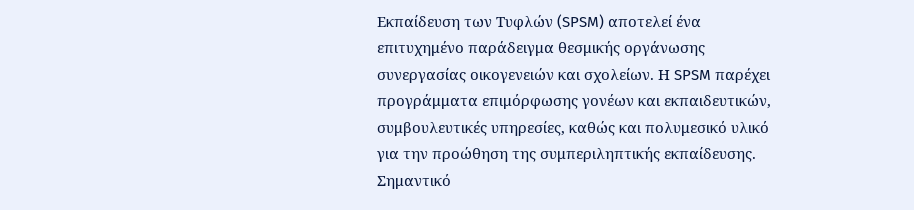Εκπαίδευση των Τυφλών (SPSM) αποτελεί ένα επιτυχημένο παράδειγμα θεσμικής οργάνωσης συνεργασίας οικογενειών και σχολείων. Η SPSM παρέχει προγράμματα επιμόρφωσης γονέων και εκπαιδευτικών, συμβουλευτικές υπηρεσίες, καθώς και πολυμεσικό υλικό για την προώθηση της συμπεριληπτικής εκπαίδευσης. Σημαντικό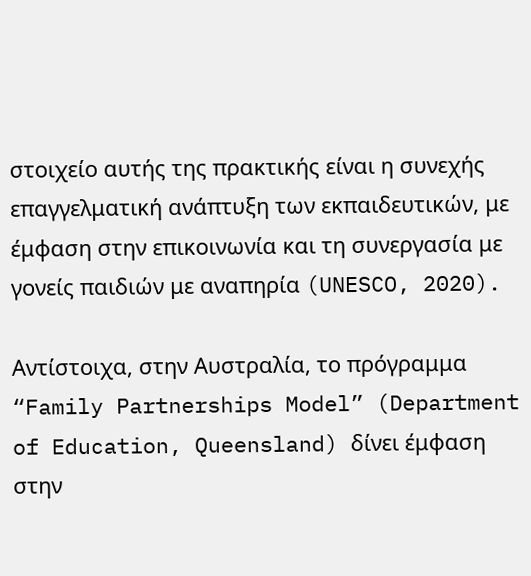στοιχείο αυτής της πρακτικής είναι η συνεχής επαγγελματική ανάπτυξη των εκπαιδευτικών, με έμφαση στην επικοινωνία και τη συνεργασία με γονείς παιδιών με αναπηρία (UNESCO, 2020).

Αντίστοιχα, στην Αυστραλία, το πρόγραμμα “Family Partnerships Model” (Department of Education, Queensland) δίνει έμφαση στην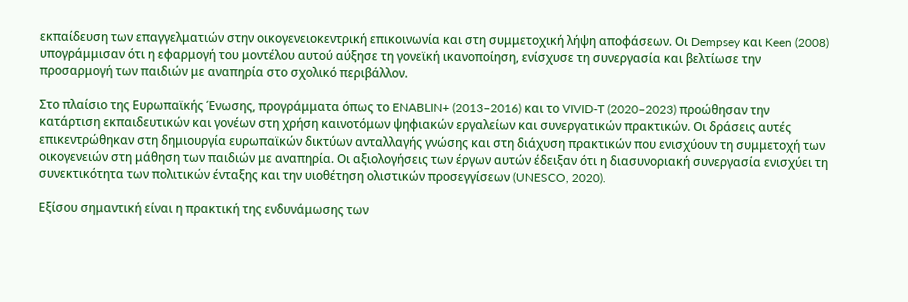εκπαίδευση των επαγγελματιών στην οικογενειοκεντρική επικοινωνία και στη συμμετοχική λήψη αποφάσεων. Οι Dempsey και Keen (2008) υπογράμμισαν ότι η εφαρμογή του μοντέλου αυτού αύξησε τη γονεϊκή ικανοποίηση, ενίσχυσε τη συνεργασία και βελτίωσε την προσαρμογή των παιδιών με αναπηρία στο σχολικό περιβάλλον.

Στο πλαίσιο της Ευρωπαϊκής Ένωσης, προγράμματα όπως το ENABLIN+ (2013–2016) και το VIVID-T (2020–2023) προώθησαν την κατάρτιση εκπαιδευτικών και γονέων στη χρήση καινοτόμων ψηφιακών εργαλείων και συνεργατικών πρακτικών. Οι δράσεις αυτές επικεντρώθηκαν στη δημιουργία ευρωπαϊκών δικτύων ανταλλαγής γνώσης και στη διάχυση πρακτικών που ενισχύουν τη συμμετοχή των οικογενειών στη μάθηση των παιδιών με αναπηρία. Οι αξιολογήσεις των έργων αυτών έδειξαν ότι η διασυνοριακή συνεργασία ενισχύει τη συνεκτικότητα των πολιτικών ένταξης και την υιοθέτηση ολιστικών προσεγγίσεων (UNESCO, 2020).

Εξίσου σημαντική είναι η πρακτική της ενδυνάμωσης των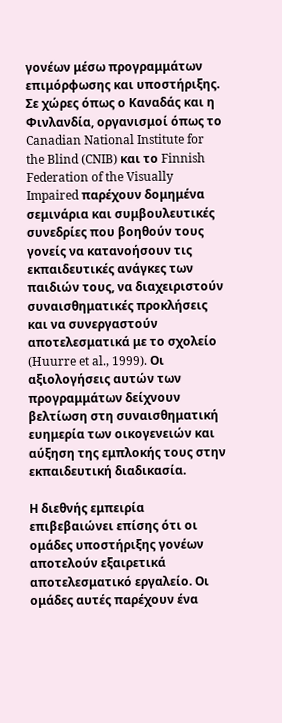γονέων μέσω προγραμμάτων επιμόρφωσης και υποστήριξης. Σε χώρες όπως ο Καναδάς και η Φινλανδία, οργανισμοί όπως το Canadian National Institute for the Blind (CNIB) και το Finnish Federation of the Visually Impaired παρέχουν δομημένα σεμινάρια και συμβουλευτικές συνεδρίες που βοηθούν τους γονείς να κατανοήσουν τις εκπαιδευτικές ανάγκες των παιδιών τους, να διαχειριστούν συναισθηματικές προκλήσεις και να συνεργαστούν αποτελεσματικά με το σχολείο (Huurre et al., 1999). Οι αξιολογήσεις αυτών των προγραμμάτων δείχνουν βελτίωση στη συναισθηματική ευημερία των οικογενειών και αύξηση της εμπλοκής τους στην εκπαιδευτική διαδικασία.

Η διεθνής εμπειρία επιβεβαιώνει επίσης ότι οι ομάδες υποστήριξης γονέων αποτελούν εξαιρετικά αποτελεσματικό εργαλείο. Οι ομάδες αυτές παρέχουν ένα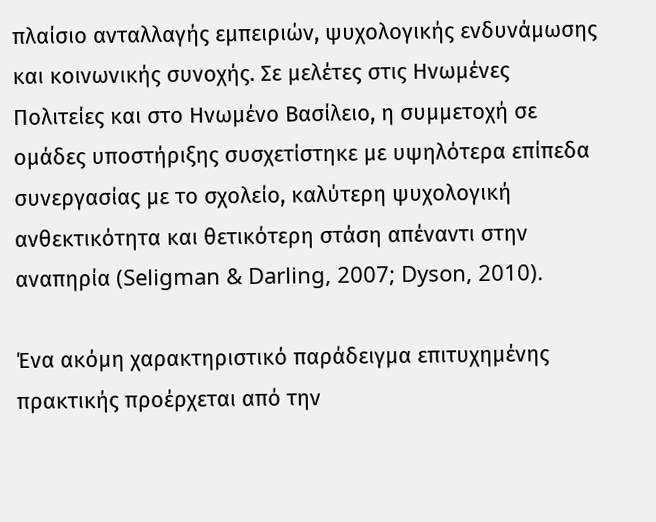πλαίσιο ανταλλαγής εμπειριών, ψυχολογικής ενδυνάμωσης και κοινωνικής συνοχής. Σε μελέτες στις Ηνωμένες Πολιτείες και στο Ηνωμένο Βασίλειο, η συμμετοχή σε ομάδες υποστήριξης συσχετίστηκε με υψηλότερα επίπεδα συνεργασίας με το σχολείο, καλύτερη ψυχολογική ανθεκτικότητα και θετικότερη στάση απέναντι στην αναπηρία (Seligman & Darling, 2007; Dyson, 2010).

Ένα ακόμη χαρακτηριστικό παράδειγμα επιτυχημένης πρακτικής προέρχεται από την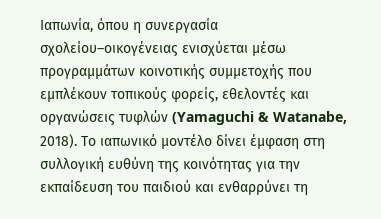Ιαπωνία, όπου η συνεργασία σχολείου–οικογένειας ενισχύεται μέσω προγραμμάτων κοινοτικής συμμετοχής που εμπλέκουν τοπικούς φορείς, εθελοντές και οργανώσεις τυφλών (Yamaguchi & Watanabe, 2018). Το ιαπωνικό μοντέλο δίνει έμφαση στη συλλογική ευθύνη της κοινότητας για την εκπαίδευση του παιδιού και ενθαρρύνει τη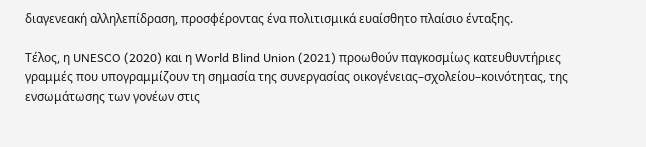διαγενεακή αλληλεπίδραση, προσφέροντας ένα πολιτισμικά ευαίσθητο πλαίσιο ένταξης.

Τέλος, η UNESCO (2020) και η World Blind Union (2021) προωθούν παγκοσμίως κατευθυντήριες γραμμές που υπογραμμίζουν τη σημασία της συνεργασίας οικογένειας–σχολείου–κοινότητας, της ενσωμάτωσης των γονέων στις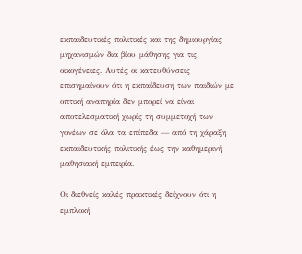εκπαιδευτικές πολιτικές και της δημιουργίας μηχανισμών δια βίου μάθησης για τις οικογένειες. Αυτές οι κατευθύνσεις επισημαίνουν ότι η εκπαίδευση των παιδιών με οπτική αναπηρία δεν μπορεί να είναι αποτελεσματική χωρίς τη συμμετοχή των γονέων σε όλα τα επίπεδα — από τη χάραξη εκπαιδευτικής πολιτικής έως την καθημερινή μαθησιακή εμπειρία.

Οι διεθνείς καλές πρακτικές δείχνουν ότι η εμπλοκή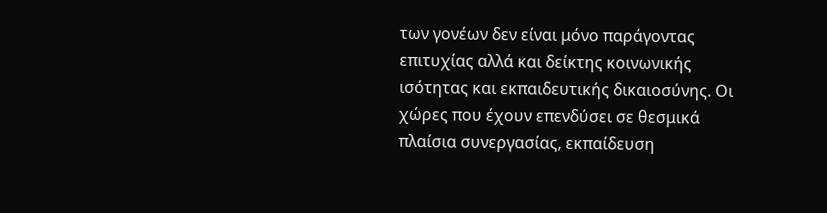των γονέων δεν είναι μόνο παράγοντας επιτυχίας αλλά και δείκτης κοινωνικής ισότητας και εκπαιδευτικής δικαιοσύνης. Οι χώρες που έχουν επενδύσει σε θεσμικά πλαίσια συνεργασίας, εκπαίδευση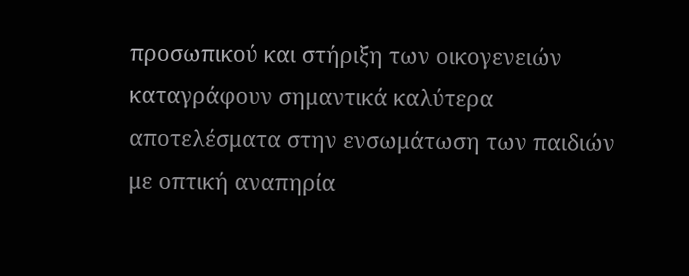προσωπικού και στήριξη των οικογενειών καταγράφουν σημαντικά καλύτερα αποτελέσματα στην ενσωμάτωση των παιδιών με οπτική αναπηρία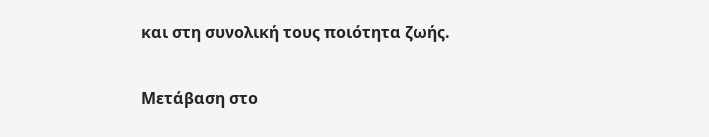και στη συνολική τους ποιότητα ζωής.

Μετάβαση στο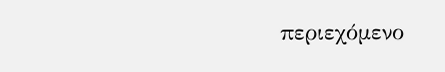περιεχόμενο